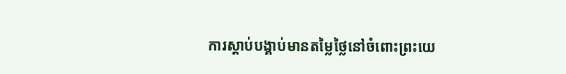ការស្ដាប់បង្គាប់មានតម្លៃថ្លៃនៅចំពោះព្រះយេ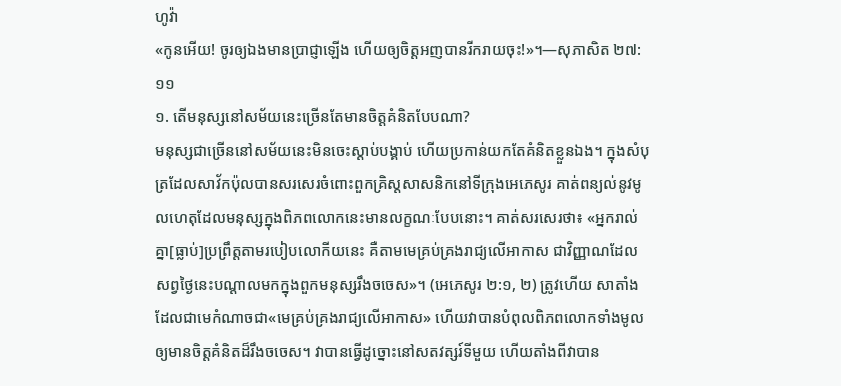ហូវ៉ា
«កូនអើយ! ចូរឲ្យឯងមានប្រាជ្ញាឡើង ហើយឲ្យចិត្តអញបានរីករាយចុះ!»។—សុភាសិត ២៧:១១
១. តើមនុស្សនៅសម័យនេះច្រើនតែមានចិត្តគំនិតបែបណា?
មនុស្សជាច្រើននៅសម័យនេះមិនចេះស្ដាប់បង្គាប់ ហើយប្រកាន់យកតែគំនិតខ្លួនឯង។ ក្នុងសំបុត្រដែលសាវ័កប៉ុលបានសរសេរចំពោះពួកគ្រិស្តសាសនិកនៅទីក្រុងអេភេសូរ គាត់ពន្យល់នូវមូលហេតុដែលមនុស្សក្នុងពិភពលោកនេះមានលក្ខណៈបែបនោះ។ គាត់សរសេរថា៖ «អ្នករាល់គ្នា[ធ្លាប់]ប្រព្រឹត្តតាមរបៀបលោកីយនេះ គឺតាមមេគ្រប់គ្រងរាជ្យលើអាកាស ជាវិញ្ញាណដែលសព្វថ្ងៃនេះបណ្ដាលមកក្នុងពួកមនុស្សរឹងចចេស»។ (អេភេសូរ ២:១, ២) ត្រូវហើយ សាតាំងដែលជាមេកំណាចជា«មេគ្រប់គ្រងរាជ្យលើអាកាស» ហើយវាបានបំពុលពិភពលោកទាំងមូលឲ្យមានចិត្តគំនិតដ៏រឹងចចេស។ វាបានធ្វើដូច្នោះនៅសតវត្សរ៍ទីមួយ ហើយតាំងពីវាបាន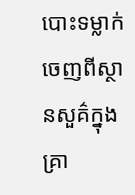បោះទម្លាក់ចេញពីស្ថានសួគ៌ក្នុងគ្រា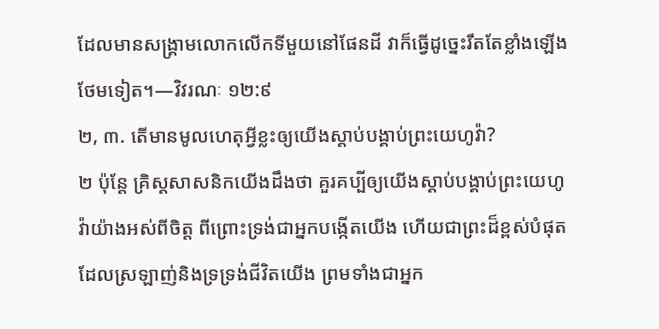ដែលមានសង្គ្រាមលោកលើកទីមួយនៅផែនដី វាក៏ធ្វើដូច្នេះរឹតតែខ្លាំងឡើងថែមទៀត។—វិវរណៈ ១២:៩
២, ៣. តើមានមូលហេតុអ្វីខ្លះឲ្យយើងស្ដាប់បង្គាប់ព្រះយេហូវ៉ា?
២ ប៉ុន្តែ គ្រិស្តសាសនិកយើងដឹងថា គួរគប្បីឲ្យយើងស្ដាប់បង្គាប់ព្រះយេហូវ៉ាយ៉ាងអស់ពីចិត្ត ពីព្រោះទ្រង់ជាអ្នកបង្កើតយើង ហើយជាព្រះដ៏ខ្ពស់បំផុតដែលស្រឡាញ់និងទ្រទ្រង់ជីវិតយើង ព្រមទាំងជាអ្នក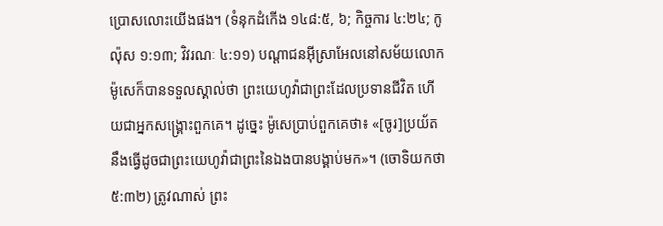ប្រោសលោះយើងផង។ (ទំនុកដំកើង ១៤៨:៥, ៦; កិច្ចការ ៤:២៤; កូល៉ុស ១:១៣; វិវរណៈ ៤:១១) បណ្ដាជនអ៊ីស្រាអែលនៅសម័យលោកម៉ូសេក៏បានទទួលស្គាល់ថា ព្រះយេហូវ៉ាជាព្រះដែលប្រទានជីវិត ហើយជាអ្នកសង្គ្រោះពួកគេ។ ដូច្នេះ ម៉ូសេប្រាប់ពួកគេថា៖ «[ចូរ]ប្រយ័តនឹងធ្វើដូចជាព្រះយេហូវ៉ាជាព្រះនៃឯងបានបង្គាប់មក»។ (ចោទិយកថា ៥:៣២) ត្រូវណាស់ ព្រះ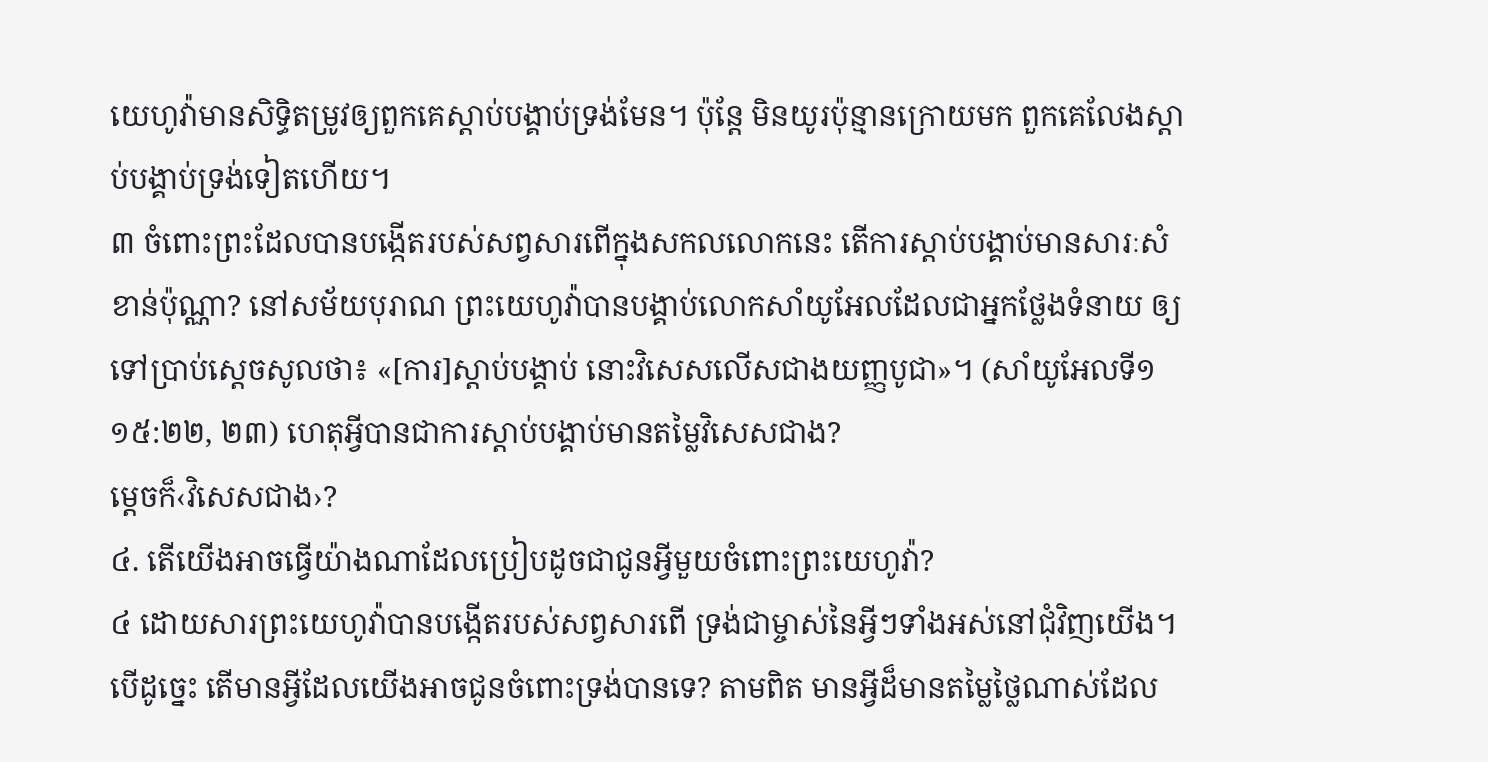យេហូវ៉ាមានសិទ្ធិតម្រូវឲ្យពួកគេស្ដាប់បង្គាប់ទ្រង់មែន។ ប៉ុន្តែ មិនយូរប៉ុន្មានក្រោយមក ពួកគេលែងស្ដាប់បង្គាប់ទ្រង់ទៀតហើយ។
៣ ចំពោះព្រះដែលបានបង្កើតរបស់សព្វសារពើក្នុងសកលលោកនេះ តើការស្ដាប់បង្គាប់មានសារៈសំខាន់ប៉ុណ្ណា? នៅសម័យបុរាណ ព្រះយេហូវ៉ាបានបង្គាប់លោកសាំយូអែលដែលជាអ្នកថ្លែងទំនាយ ឲ្យទៅប្រាប់ស្តេចសូលថា៖ «[ការ]ស្ដាប់បង្គាប់ នោះវិសេសលើសជាងយញ្ញបូជា»។ (សាំយូអែលទី១ ១៥:២២, ២៣) ហេតុអ្វីបានជាការស្ដាប់បង្គាប់មានតម្លៃវិសេសជាង?
ម្ដេចក៏‹វិសេសជាង›?
៤. តើយើងអាចធ្វើយ៉ាងណាដែលប្រៀបដូចជាជូនអ្វីមួយចំពោះព្រះយេហូវ៉ា?
៤ ដោយសារព្រះយេហូវ៉ាបានបង្កើតរបស់សព្វសារពើ ទ្រង់ជាម្ចាស់នៃអ្វីៗទាំងអស់នៅជុំវិញយើង។ បើដូច្នេះ តើមានអ្វីដែលយើងអាចជូនចំពោះទ្រង់បានទេ? តាមពិត មានអ្វីដ៏មានតម្លៃថ្លៃណាស់ដែល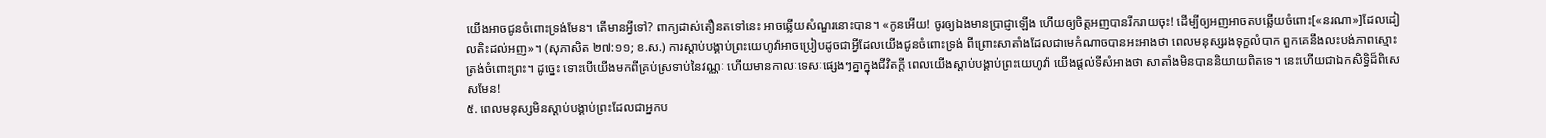យើងអាចជូនចំពោះទ្រង់មែន។ តើមានអ្វីទៅ? ពាក្យដាស់តឿនតទៅនេះ អាចឆ្លើយសំណួរនោះបាន។ «កូនអើយ! ចូរឲ្យឯងមានប្រាជ្ញាឡើង ហើយឲ្យចិត្តអញបានរីករាយចុះ! ដើម្បីឲ្យអញអាចតបឆ្លើយចំពោះ[«នរណា»]ដែលដៀលតិះដល់អញ»។ (សុភាសិត ២៧:១១; ខ.ស.) ការស្ដាប់បង្គាប់ព្រះយេហូវ៉ាអាចប្រៀបដូចជាអ្វីដែលយើងជូនចំពោះទ្រង់ ពីព្រោះសាតាំងដែលជាមេកំណាចបានអះអាងថា ពេលមនុស្សរងទុក្ខលំបាក ពួកគេនឹងលះបង់ភាពស្មោះត្រង់ចំពោះព្រះ។ ដូច្នេះ ទោះបើយើងមកពីគ្រប់ស្រទាប់នៃវណ្ណៈ ហើយមានកាលៈទេសៈផ្សេងៗគ្នាក្នុងជីវិតក្ដី ពេលយើងស្ដាប់បង្គាប់ព្រះយេហូវ៉ា យើងផ្ដល់ទីសំអាងថា សាតាំងមិនបាននិយាយពិតទេ។ នេះហើយជាឯកសិទ្ធិដ៏ពិសេសមែន!
៥. ពេលមនុស្សមិនស្ដាប់បង្គាប់ព្រះដែលជាអ្នកប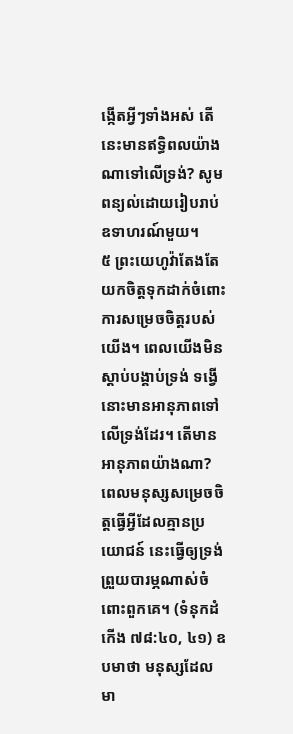ង្កើតអ្វីៗទាំងអស់ តើនេះមានឥទ្ធិពលយ៉ាងណាទៅលើទ្រង់? សូមពន្យល់ដោយរៀបរាប់ឧទាហរណ៍មួយ។
៥ ព្រះយេហូវ៉ាតែងតែយកចិត្តទុកដាក់ចំពោះការសម្រេចចិត្តរបស់យើង។ ពេលយើងមិនស្ដាប់បង្គាប់ទ្រង់ ទង្វើនោះមានអានុភាពទៅលើទ្រង់ដែរ។ តើមានអានុភាពយ៉ាងណា? ពេលមនុស្សសម្រេចចិត្តធ្វើអ្វីដែលគ្មានប្រយោជន៍ នេះធ្វើឲ្យទ្រង់ព្រួយបារម្ភណាស់ចំពោះពួកគេ។ (ទំនុកដំកើង ៧៨:៤០, ៤១) ឧបមាថា មនុស្សដែលមា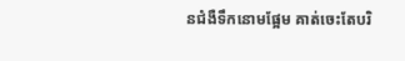នជំងឺទឹកនោមផ្អែម គាត់ចេះតែបរិ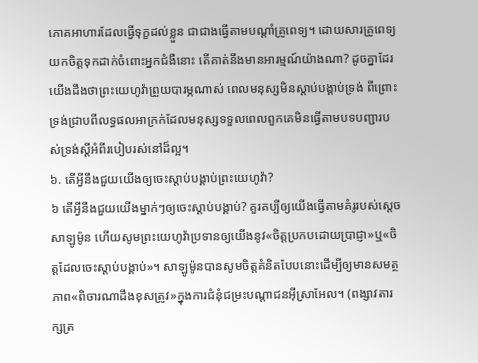ភោគអាហារដែលធ្វើទុក្ខដល់ខ្លួន ជាជាងធ្វើតាមបណ្ដាំគ្រូពេទ្យ។ ដោយសារគ្រូពេទ្យយកចិត្តទុកដាក់ចំពោះអ្នកជំងឺនោះ តើគាត់នឹងមានអារម្មណ៍យ៉ាងណា? ដូចគ្នាដែរ យើងដឹងថាព្រះយេហូវ៉ាព្រួយបារម្ភណាស់ ពេលមនុស្សមិនស្ដាប់បង្គាប់ទ្រង់ ពីព្រោះទ្រង់ជ្រាបពីលទ្ធផលអាក្រក់ដែលមនុស្សទទួលពេលពួកគេមិនធ្វើតាមបទបញ្ជារបស់ទ្រង់ស្តីអំពីរបៀបរស់នៅដ៏ល្អ។
៦. តើអ្វីនឹងជួយយើងឲ្យចេះស្ដាប់បង្គាប់ព្រះយេហូវ៉ា?
៦ តើអ្វីនឹងជួយយើងម្នាក់ៗឲ្យចេះស្ដាប់បង្គាប់? គួរគប្បីឲ្យយើងធ្វើតាមគំរូរបស់ស្តេចសាឡូម៉ូន ហើយសូមព្រះយេហូវ៉ាប្រទានឲ្យយើងនូវ«ចិត្តប្រកបដោយប្រាជ្ញា»ឬ«ចិត្តដែលចេះស្ដាប់បង្គាប់»។ សាឡូម៉ូនបានសូមចិត្តគំនិតបែបនោះដើម្បីឲ្យមានសមត្ថភាព«ពិចារណាដឹងខុសត្រូវ»ក្នុងការជំនុំជម្រះបណ្ដាជនអ៊ីស្រាអែល។ (ពង្សាវតារក្សត្រ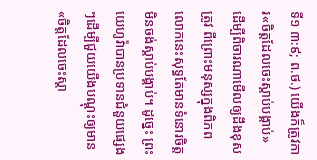ទី១ ៣:៩; ព.ថ.) យើងក៏ត្រូវការ«ចិត្តដែលចេះស្ដាប់បង្គាប់» ដើម្បីពិចារណាមើលឲ្យដឹងខុសត្រូវ ពីព្រោះមនុស្សក្នុងពិភពលោកនេះសុទ្ធតែមានទំនោរចិត្តមិនចង់ស្ដាប់បង្គាប់។ ដូច្នេះ ព្រះយេហូវ៉ាបានប្រទានជំនួយផ្សេងៗដើម្បីជួយយើងបណ្ដុះឲ្យមាន«ចិត្តដែលចេះស្ដា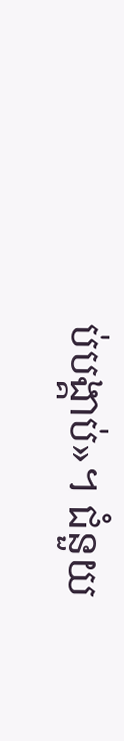ប់បង្គាប់»។ ជំនួយ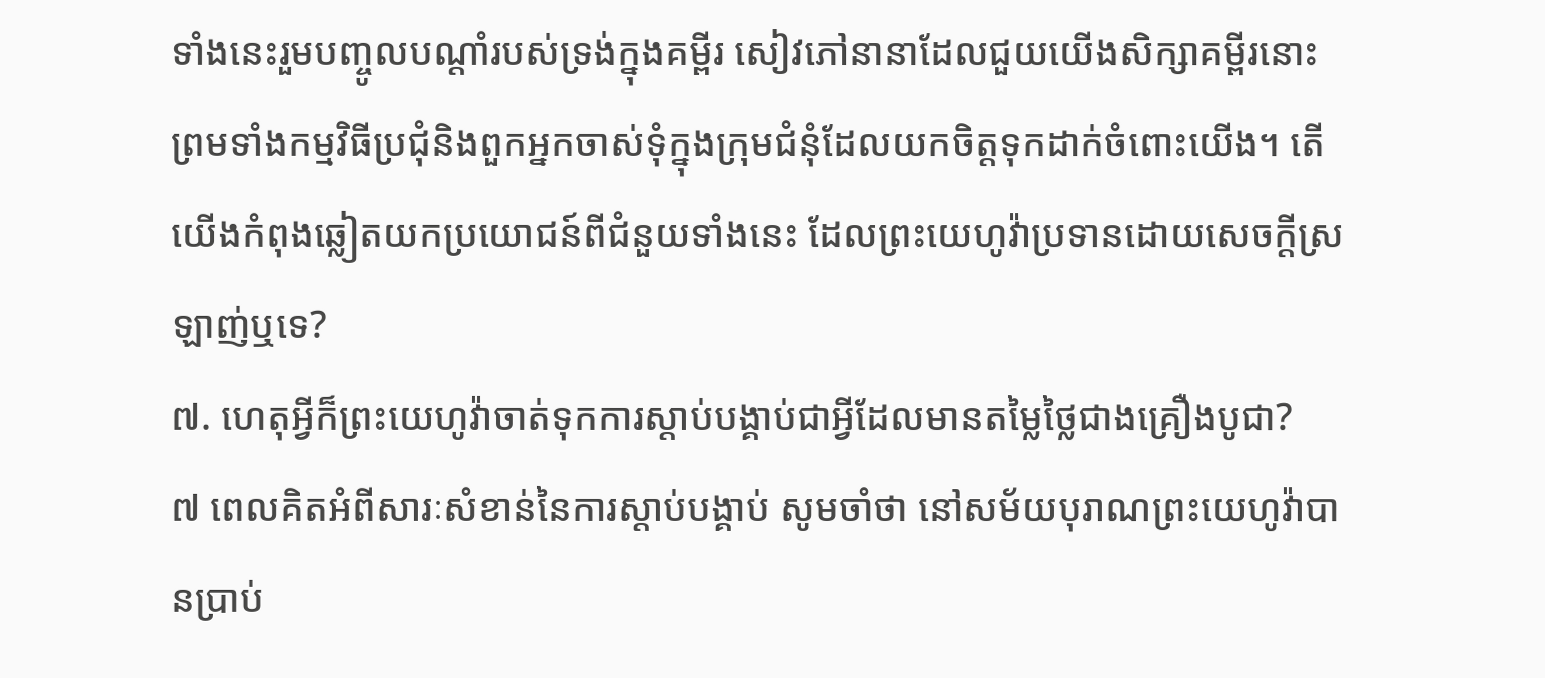ទាំងនេះរួមបញ្ចូលបណ្ដាំរបស់ទ្រង់ក្នុងគម្ពីរ សៀវភៅនានាដែលជួយយើងសិក្សាគម្ពីរនោះ ព្រមទាំងកម្មវិធីប្រជុំនិងពួកអ្នកចាស់ទុំក្នុងក្រុមជំនុំដែលយកចិត្តទុកដាក់ចំពោះយើង។ តើយើងកំពុងឆ្លៀតយកប្រយោជន៍ពីជំនួយទាំងនេះ ដែលព្រះយេហូវ៉ាប្រទានដោយសេចក្ដីស្រឡាញ់ឬទេ?
៧. ហេតុអ្វីក៏ព្រះយេហូវ៉ាចាត់ទុកការស្ដាប់បង្គាប់ជាអ្វីដែលមានតម្លៃថ្លៃជាងគ្រឿងបូជា?
៧ ពេលគិតអំពីសារៈសំខាន់នៃការស្ដាប់បង្គាប់ សូមចាំថា នៅសម័យបុរាណព្រះយេហូវ៉ាបានប្រាប់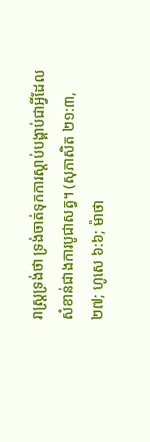រាស្ត្រទ្រង់ថា ទ្រង់ចាត់ទុកការស្ដាប់បង្គាប់ជាអ្វីដែលសំខាន់ជាងការបូជាសត្វ។ (សុភាសិត ២១:៣, ២៧; ហូសេ ៦:៦; ម៉ាថា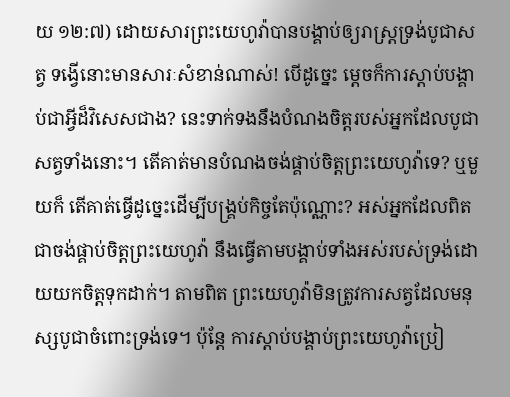យ ១២:៧) ដោយសារព្រះយេហូវ៉ាបានបង្គាប់ឲ្យរាស្ត្រទ្រង់បូជាសត្វ ទង្វើនោះមានសារៈសំខាន់ណាស់! បើដូច្នេះ ម្ដេចក៏ការស្ដាប់បង្គាប់ជាអ្វីដ៏វិសេសជាង? នេះទាក់ទងនឹងបំណងចិត្តរបស់អ្នកដែលបូជាសត្វទាំងនោះ។ តើគាត់មានបំណងចង់ផ្គាប់ចិត្តព្រះយេហូវ៉ាទេ? ឬមួយក៏ តើគាត់ធ្វើដូច្នេះដើម្បីបង្គ្រប់កិច្ចតែប៉ុណ្ណោះ? អស់អ្នកដែលពិតជាចង់ផ្គាប់ចិត្តព្រះយេហូវ៉ា នឹងធ្វើតាមបង្គាប់ទាំងអស់របស់ទ្រង់ដោយយកចិត្តទុកដាក់។ តាមពិត ព្រះយេហូវ៉ាមិនត្រូវការសត្វដែលមនុស្សបូជាចំពោះទ្រង់ទេ។ ប៉ុន្តែ ការស្ដាប់បង្គាប់ព្រះយេហូវ៉ាប្រៀ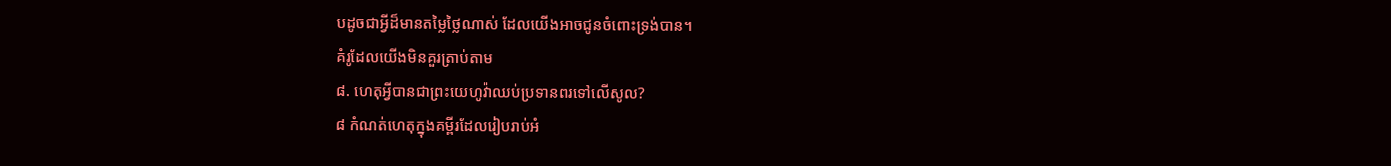បដូចជាអ្វីដ៏មានតម្លៃថ្លៃណាស់ ដែលយើងអាចជូនចំពោះទ្រង់បាន។
គំរូដែលយើងមិនគួរត្រាប់តាម
៨. ហេតុអ្វីបានជាព្រះយេហូវ៉ាឈប់ប្រទានពរទៅលើសូល?
៨ កំណត់ហេតុក្នុងគម្ពីរដែលរៀបរាប់អំ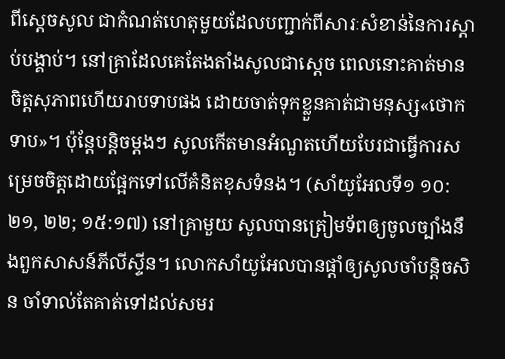ពីស្តេចសូល ជាកំណត់ហេតុមួយដែលបញ្ជាក់ពីសារៈសំខាន់នៃការស្ដាប់បង្គាប់។ នៅគ្រាដែលគេតែងតាំងសូលជាស្តេច ពេលនោះគាត់មានចិត្តសុភាពហើយរាបទាបផង ដោយចាត់ទុកខ្លួនគាត់ជាមនុស្ស«ថោកទាប»។ ប៉ុន្តែបន្ដិចម្ដងៗ សូលកើតមានអំណួតហើយបែរជាធ្វើការសម្រេចចិត្តដោយផ្អែកទៅលើគំនិតខុសទំនង។ (សាំយូអែលទី១ ១០:២១, ២២; ១៥:១៧) នៅគ្រាមួយ សូលបានត្រៀមទ័ពឲ្យចូលច្បាំងនឹងពួកសាសន៍ភីលីស្ទីន។ លោកសាំយូអែលបានផ្ដាំឲ្យសូលចាំបន្ដិចសិន ចាំទាល់តែគាត់ទៅដល់សមរ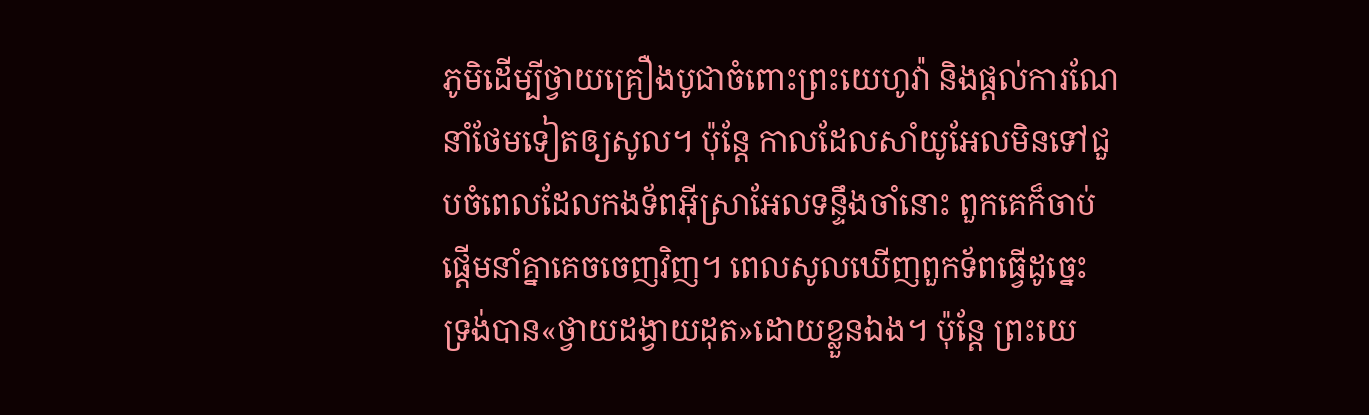ភូមិដើម្បីថ្វាយគ្រឿងបូជាចំពោះព្រះយេហូវ៉ា និងផ្ដល់ការណែនាំថែមទៀតឲ្យសូល។ ប៉ុន្តែ កាលដែលសាំយូអែលមិនទៅជួបចំពេលដែលកងទ័ពអ៊ីស្រាអែលទន្ទឹងចាំនោះ ពួកគេក៏ចាប់ផ្ដើមនាំគ្នាគេចចេញវិញ។ ពេលសូលឃើញពួកទ័ពធ្វើដូច្នេះ ទ្រង់បាន«ថ្វាយដង្វាយដុត»ដោយខ្លួនឯង។ ប៉ុន្តែ ព្រះយេ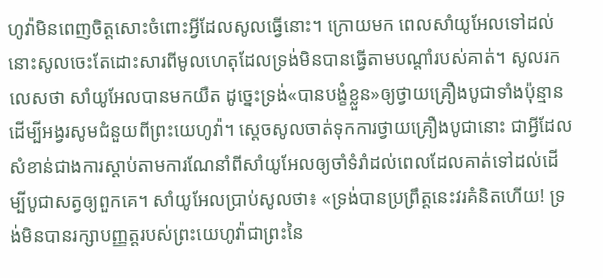ហូវ៉ាមិនពេញចិត្តសោះចំពោះអ្វីដែលសូលធ្វើនោះ។ ក្រោយមក ពេលសាំយូអែលទៅដល់ នោះសូលចេះតែដោះសារពីមូលហេតុដែលទ្រង់មិនបានធ្វើតាមបណ្ដាំរបស់គាត់។ សូលរកលេសថា សាំយូអែលបានមកយឺត ដូច្នេះទ្រង់«បានបង្ខំខ្លួន»ឲ្យថ្វាយគ្រឿងបូជាទាំងប៉ុន្មានដើម្បីអង្វរសូមជំនួយពីព្រះយេហូវ៉ា។ ស្តេចសូលចាត់ទុកការថ្វាយគ្រឿងបូជានោះ ជាអ្វីដែលសំខាន់ជាងការស្ដាប់តាមការណែនាំពីសាំយូអែលឲ្យចាំទំរាំដល់ពេលដែលគាត់ទៅដល់ដើម្បីបូជាសត្វឲ្យពួកគេ។ សាំយូអែលប្រាប់សូលថា៖ «ទ្រង់បានប្រព្រឹត្តនេះវរគំនិតហើយ! ទ្រង់មិនបានរក្សាបញ្ញត្តរបស់ព្រះយេហូវ៉ាជាព្រះនៃ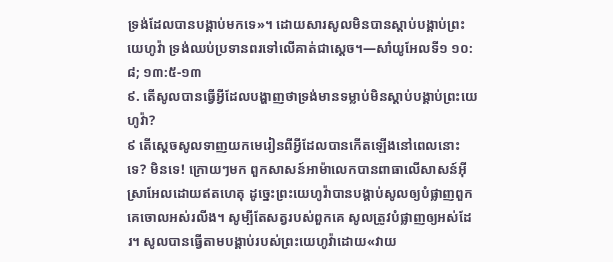ទ្រង់ដែលបានបង្គាប់មកទេ»។ ដោយសារសូលមិនបានស្ដាប់បង្គាប់ព្រះយេហូវ៉ា ទ្រង់ឈប់ប្រទានពរទៅលើគាត់ជាស្តេច។—សាំយូអែលទី១ ១០:៨; ១៣:៥-១៣
៩. តើសូលបានធ្វើអ្វីដែលបង្ហាញថាទ្រង់មានទម្លាប់មិនស្ដាប់បង្គាប់ព្រះយេហូវ៉ា?
៩ តើស្តេចសូលទាញយកមេរៀនពីអ្វីដែលបានកើតឡើងនៅពេលនោះទេ? មិនទេ! ក្រោយៗមក ពួកសាសន៍អាម៉ាលេកបានពាធាលើសាសន៍អ៊ីស្រាអែលដោយឥតហេតុ ដូច្នេះព្រះយេហូវ៉ាបានបង្គាប់សូលឲ្យបំផ្លាញពួកគេចោលអស់រលីង។ សូម្បីតែសត្វរបស់ពួកគេ សូលត្រូវបំផ្លាញឲ្យអស់ដែរ។ សូលបានធ្វើតាមបង្គាប់របស់ព្រះយេហូវ៉ាដោយ«វាយ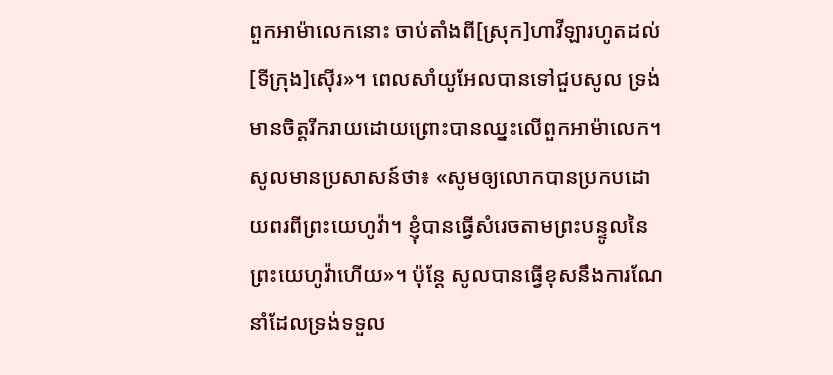ពួកអាម៉ាលេកនោះ ចាប់តាំងពី[ស្រុក]ហាវីឡារហូតដល់[ទីក្រុង]ស៊ើរ»។ ពេលសាំយូអែលបានទៅជួបសូល ទ្រង់មានចិត្តរីករាយដោយព្រោះបានឈ្នះលើពួកអាម៉ាលេក។ សូលមានប្រសាសន៍ថា៖ «សូមឲ្យលោកបានប្រកបដោយពរពីព្រះយេហូវ៉ា។ ខ្ញុំបានធ្វើសំរេចតាមព្រះបន្ទូលនៃព្រះយេហូវ៉ាហើយ»។ ប៉ុន្តែ សូលបានធ្វើខុសនឹងការណែនាំដែលទ្រង់ទទួល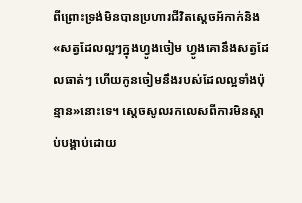ពីព្រោះទ្រង់មិនបានប្រហារជីវិតស្តេចអ័កាក់និង«សត្វដែលល្អៗក្នុងហ្វូងចៀម ហ្វូងគោនឹងសត្វដែលធាត់ៗ ហើយកូនចៀមនឹងរបស់ដែលល្អទាំងប៉ុន្មាន»នោះទេ។ ស្តេចសូលរកលេសពីការមិនស្ដាប់បង្គាប់ដោយ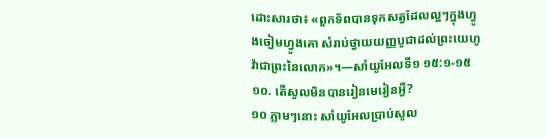ដោះសារថា៖ «ពួកទ័ពបានទុកសត្វដែលល្អៗក្នុងហ្វូងចៀមហ្វូងគោ សំរាប់ថ្វាយយញ្ញបូជាដល់ព្រះយេហូវ៉ាជាព្រះនៃលោក»។—សាំយូអែលទី១ ១៥:១-១៥
១០. តើសូលមិនបានរៀនមេរៀនអ្វី?
១០ ភ្លាមៗនោះ សាំយូអែលប្រាប់សូល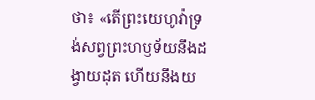ថា៖ «តើព្រះយេហូវ៉ាទ្រង់សព្វព្រះហឫទ័យនឹងដង្វាយដុត ហើយនឹងយ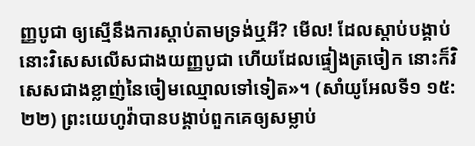ញ្ញបូជា ឲ្យស្មើនឹងការស្ដាប់តាមទ្រង់ឬអី? មើល! ដែលស្ដាប់បង្គាប់ នោះវិសេសលើសជាងយញ្ញបូជា ហើយដែលផ្ទៀងត្រចៀក នោះក៏វិសេសជាងខ្លាញ់នៃចៀមឈ្មោលទៅទៀត»។ (សាំយូអែលទី១ ១៥:២២) ព្រះយេហូវ៉ាបានបង្គាប់ពួកគេឲ្យសម្លាប់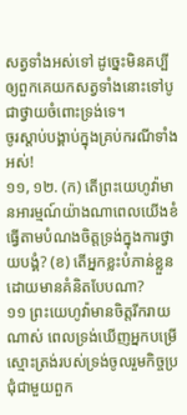សត្វទាំងអស់ទៅ ដូច្នេះមិនគប្បីឲ្យពួកគេយកសត្វទាំងនោះទៅបូជាថ្វាយចំពោះទ្រង់ទេ។
ចូរស្ដាប់បង្គាប់ក្នុងគ្រប់ករណីទាំងអស់!
១១, ១២. (ក) តើព្រះយេហូវ៉ាមានអារម្មណ៍យ៉ាងណាពេលយើងខំធ្វើតាមបំណងចិត្តទ្រង់ក្នុងការថ្វាយបង្គំ? (ខ) តើអ្នកខ្លះបំភាន់ខ្លួនដោយមានគំនិតបែបណា?
១១ ព្រះយេហូវ៉ាមានចិត្តរីករាយណាស់ ពេលទ្រង់ឃើញអ្នកបម្រើស្មោះត្រង់របស់ទ្រង់ចូលរួមកិច្ចប្រជុំជាមួយពួក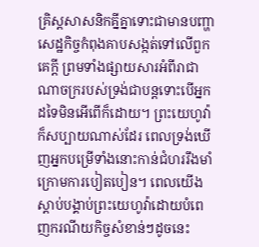គ្រិស្តសាសនិកគ្នីគ្នាទោះជាមានបញ្ហាសេដ្ឋកិច្ចកំពុងគាបសង្កត់ទៅលើពួកគេក្ដី ព្រមទាំងផ្សាយសារអំពីរាជាណាចក្ររបស់ទ្រង់ជាបន្តទោះបើអ្នកដទៃមិនអើពើក៏ដោយ។ ព្រះយេហូវ៉ាក៏សប្បាយណាស់ដែរ ពេលទ្រង់ឃើញអ្នកបម្រើទាំងនោះកាន់ជំហររឹងមាំក្រោមការបៀតបៀន។ ពេលយើងស្ដាប់បង្គាប់ព្រះយេហូវ៉ាដោយបំពេញករណីយកិច្ចសំខាន់ៗដូចនេះ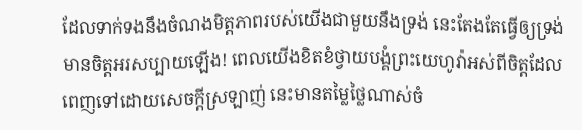ដែលទាក់ទងនឹងចំណងមិត្តភាពរបស់យើងជាមួយនឹងទ្រង់ នេះតែងតែធ្វើឲ្យទ្រង់មានចិត្តអរសប្បាយឡើង! ពេលយើងខិតខំថ្វាយបង្គំព្រះយេហូវ៉ាអស់ពីចិត្តដែលពេញទៅដោយសេចក្ដីស្រឡាញ់ នេះមានតម្លៃថ្លៃណាស់ចំ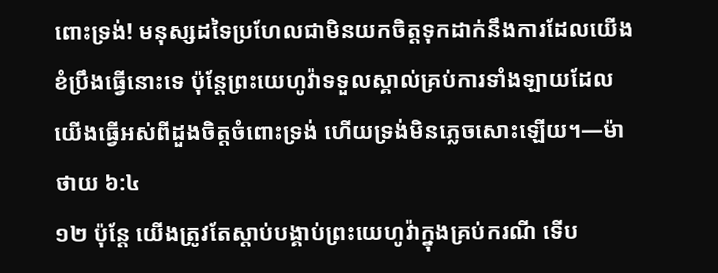ពោះទ្រង់! មនុស្សដទៃប្រហែលជាមិនយកចិត្តទុកដាក់នឹងការដែលយើងខំប្រឹងធ្វើនោះទេ ប៉ុន្តែព្រះយេហូវ៉ាទទួលស្គាល់គ្រប់ការទាំងឡាយដែលយើងធ្វើអស់ពីដួងចិត្តចំពោះទ្រង់ ហើយទ្រង់មិនភ្លេចសោះឡើយ។—ម៉ាថាយ ៦:៤
១២ ប៉ុន្តែ យើងត្រូវតែស្ដាប់បង្គាប់ព្រះយេហូវ៉ាក្នុងគ្រប់ករណី ទើប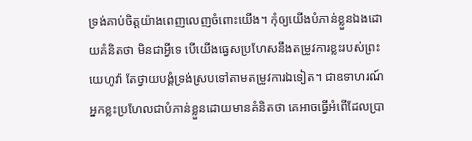ទ្រង់គាប់ចិត្តយ៉ាងពេញលេញចំពោះយើង។ កុំឲ្យយើងបំភាន់ខ្លួនឯងដោយគំនិតថា មិនជាអ្វីទេ បើយើងធ្វេសប្រហែសនឹងតម្រូវការខ្លះរបស់ព្រះយេហូវ៉ា តែថ្វាយបង្គំទ្រង់ស្របទៅតាមតម្រូវការឯទៀត។ ជាឧទាហរណ៍ អ្នកខ្លះប្រហែលជាបំភាន់ខ្លួនដោយមានគំនិតថា គេអាចធ្វើអំពើដែលប្រា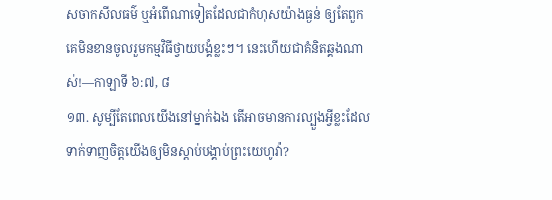សចាកសីលធម៌ ឬអំពើណាទៀតដែលជាកំហុសយ៉ាងធ្ងន់ ឲ្យតែពួកគេមិនខានចូលរួមកម្មវិធីថ្វាយបង្គំខ្លះៗ។ នេះហើយជាគំនិតឆ្គងណាស់!—កាឡាទី ៦:៧, ៨
១៣. សូម្បីតែពេលយើងនៅម្នាក់ឯង តើអាចមានការល្បួងអ្វីខ្លះដែលទាក់ទាញចិត្តយើងឲ្យមិនស្ដាប់បង្គាប់ព្រះយេហូវ៉ា?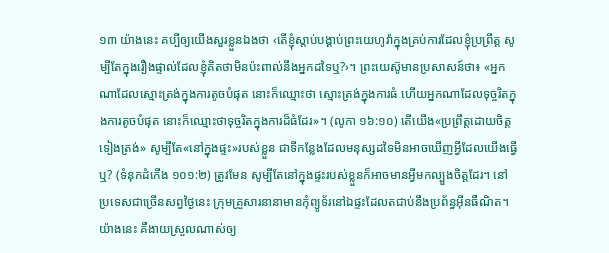១៣ យ៉ាងនេះ គប្បីឲ្យយើងសួរខ្លួនឯងថា ‹តើខ្ញុំស្ដាប់បង្គាប់ព្រះយេហូវ៉ាក្នុងគ្រប់ការដែលខ្ញុំប្រព្រឹត្ត សូម្បីតែក្នុងរឿងផ្ទាល់ដែលខ្ញុំគិតថាមិនប៉ះពាល់នឹងអ្នកដទៃឬ?›។ ព្រះយេស៊ូមានប្រសាសន៍ថា៖ «អ្នកណាដែលស្មោះត្រង់ក្នុងការតូចបំផុត នោះក៏ឈ្មោះថា ស្មោះត្រង់ក្នុងការធំ ហើយអ្នកណាដែលទុច្ចរិតក្នុងការតូចបំផុត នោះក៏ឈ្មោះថាទុច្ចរិតក្នុងការដ៏ធំដែរ»។ (លូកា ១៦:១០) តើយើង«ប្រព្រឹត្តដោយចិត្តទៀងត្រង់» សូម្បីតែ«នៅក្នុងផ្ទះ»របស់ខ្លួន ជាទីកន្លែងដែលមនុស្សដទៃមិនអាចឃើញអ្វីដែលយើងធ្វើឬ? (ទំនុកដំកើង ១០១:២) ត្រូវមែន សូម្បីតែនៅក្នុងផ្ទះរបស់ខ្លួនក៏អាចមានអ្វីមកល្បួងចិត្តដែរ។ នៅប្រទេសជាច្រើនសព្វថ្ងៃនេះ ក្រុមគ្រួសារនានាមានកុំព្យូទ័រនៅឯផ្ទះដែលតជាប់នឹងប្រព័ន្ធអ៊ីនធឺណិត។ យ៉ាងនេះ គឺងាយស្រួលណាស់ឲ្យ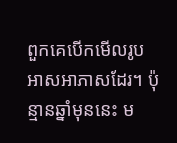ពួកគេបើកមើលរូបអាសអាភាសដែរ។ ប៉ុន្មានឆ្នាំមុននេះ ម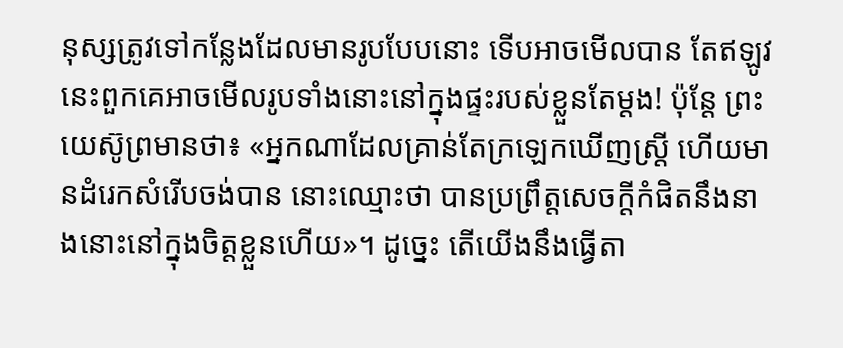នុស្សត្រូវទៅកន្លែងដែលមានរូបបែបនោះ ទើបអាចមើលបាន តែឥឡូវនេះពួកគេអាចមើលរូបទាំងនោះនៅក្នុងផ្ទះរបស់ខ្លួនតែម្ដង! ប៉ុន្តែ ព្រះយេស៊ូព្រមានថា៖ «អ្នកណាដែលគ្រាន់តែក្រឡេកឃើញស្ត្រី ហើយមានដំរេកសំរើបចង់បាន នោះឈ្មោះថា បានប្រព្រឹត្តសេចក្ដីកំផិតនឹងនាងនោះនៅក្នុងចិត្តខ្លួនហើយ»។ ដូច្នេះ តើយើងនឹងធ្វើតា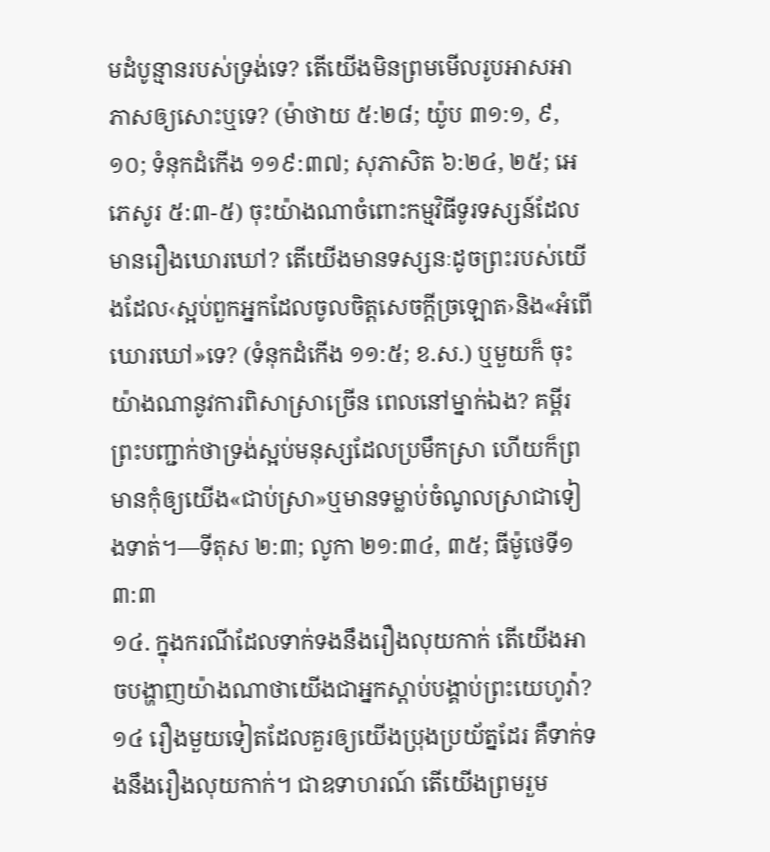មដំបូន្មានរបស់ទ្រង់ទេ? តើយើងមិនព្រមមើលរូបអាសអាភាសឲ្យសោះឬទេ? (ម៉ាថាយ ៥:២៨; យ៉ូប ៣១:១, ៩, ១០; ទំនុកដំកើង ១១៩:៣៧; សុភាសិត ៦:២៤, ២៥; អេភេសូរ ៥:៣-៥) ចុះយ៉ាងណាចំពោះកម្មវិធីទូរទស្សន៍ដែលមានរឿងឃោរឃៅ? តើយើងមានទស្សនៈដូចព្រះរបស់យើងដែល‹ស្អប់ពួកអ្នកដែលចូលចិត្តសេចក្ដីច្រឡោត›និង«អំពើឃោរឃៅ»ទេ? (ទំនុកដំកើង ១១:៥; ខ.ស.) ឬមួយក៏ ចុះយ៉ាងណានូវការពិសាស្រាច្រើន ពេលនៅម្នាក់ឯង? គម្ពីរព្រះបញ្ជាក់ថាទ្រង់ស្អប់មនុស្សដែលប្រមឹកស្រា ហើយក៏ព្រមានកុំឲ្យយើង«ជាប់ស្រា»ឬមានទម្លាប់ចំណូលស្រាជាទៀងទាត់។—ទីតុស ២:៣; លូកា ២១:៣៤, ៣៥; ធីម៉ូថេទី១ ៣:៣
១៤. ក្នុងករណីដែលទាក់ទងនឹងរឿងលុយកាក់ តើយើងអាចបង្ហាញយ៉ាងណាថាយើងជាអ្នកស្ដាប់បង្គាប់ព្រះយេហូវ៉ា?
១៤ រឿងមួយទៀតដែលគួរឲ្យយើងប្រុងប្រយ័ត្នដែរ គឺទាក់ទងនឹងរឿងលុយកាក់។ ជាឧទាហរណ៍ តើយើងព្រមរួម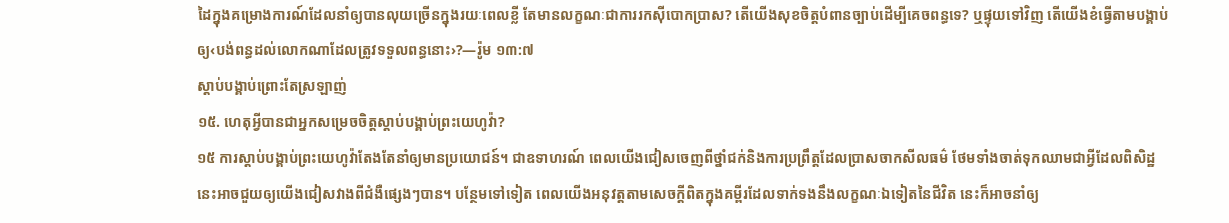ដៃក្នុងគម្រោងការណ៍ដែលនាំឲ្យបានលុយច្រើនក្នុងរយៈពេលខ្លី តែមានលក្ខណៈជាការរកស៊ីបោកប្រាស? តើយើងសុខចិត្តបំពានច្បាប់ដើម្បីគេចពន្ធទេ? ឬផ្ទុយទៅវិញ តើយើងខំធ្វើតាមបង្គាប់ឲ្យ‹បង់ពន្ធដល់លោកណាដែលត្រូវទទួលពន្ធនោះ›?—រ៉ូម ១៣:៧
ស្ដាប់បង្គាប់ព្រោះតែស្រឡាញ់
១៥. ហេតុអ្វីបានជាអ្នកសម្រេចចិត្តស្ដាប់បង្គាប់ព្រះយេហូវ៉ា?
១៥ ការស្ដាប់បង្គាប់ព្រះយេហូវ៉ាតែងតែនាំឲ្យមានប្រយោជន៍។ ជាឧទាហរណ៍ ពេលយើងជៀសចេញពីថ្នាំជក់និងការប្រព្រឹត្តដែលប្រាសចាកសីលធម៌ ថែមទាំងចាត់ទុកឈាមជាអ្វីដែលពិសិដ្ឋ នេះអាចជួយឲ្យយើងជៀសវាងពីជំងឺផ្សេងៗបាន។ បន្ថែមទៅទៀត ពេលយើងអនុវត្តតាមសេចក្ដីពិតក្នុងគម្ពីរដែលទាក់ទងនឹងលក្ខណៈឯទៀតនៃជីវិត នេះក៏អាចនាំឲ្យ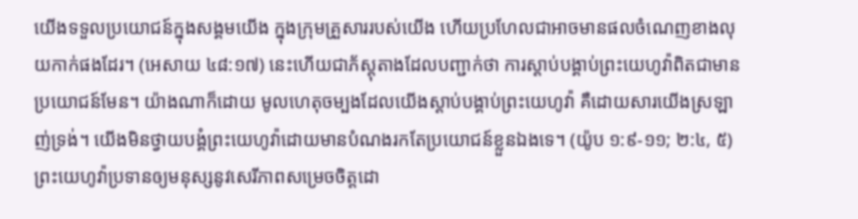យើងទទួលប្រយោជន៍ក្នុងសង្គមយើង ក្នុងក្រុមគ្រួសាររបស់យើង ហើយប្រហែលជាអាចមានផលចំណេញខាងលុយកាក់ផងដែរ។ (អេសាយ ៤៨:១៧) នេះហើយជាភ័ស្តុតាងដែលបញ្ជាក់ថា ការស្ដាប់បង្គាប់ព្រះយេហូវ៉ាពិតជាមានប្រយោជន៍មែន។ យ៉ាងណាក៏ដោយ មូលហេតុចម្បងដែលយើងស្ដាប់បង្គាប់ព្រះយេហូវ៉ា គឺដោយសារយើងស្រឡាញ់ទ្រង់។ យើងមិនថ្វាយបង្គំព្រះយេហូវ៉ាដោយមានបំណងរកតែប្រយោជន៍ខ្លួនឯងទេ។ (យ៉ូប ១:៩-១១; ២:៤, ៥) ព្រះយេហូវ៉ាប្រទានឲ្យមនុស្សនូវសេរីភាពសម្រេចចិត្តដោ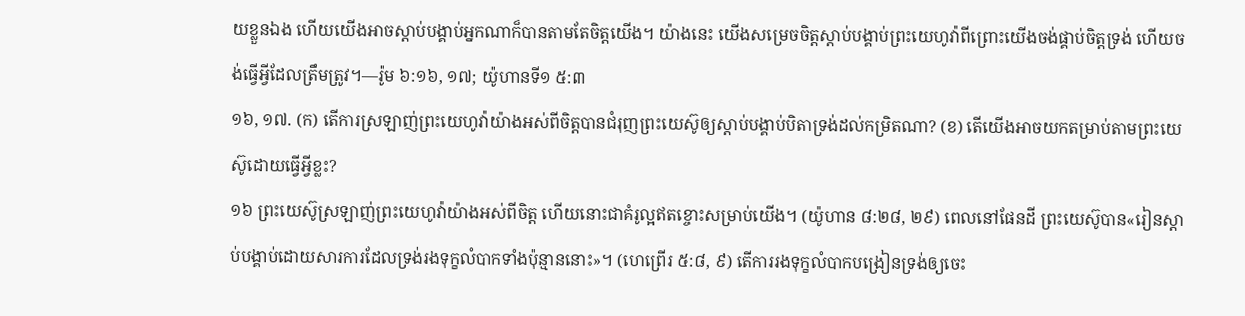យខ្លួនឯង ហើយយើងអាចស្ដាប់បង្គាប់អ្នកណាក៏បានតាមតែចិត្តយើង។ យ៉ាងនេះ យើងសម្រេចចិត្តស្ដាប់បង្គាប់ព្រះយេហូវ៉ាពីព្រោះយើងចង់ផ្គាប់ចិត្តទ្រង់ ហើយចង់ធ្វើអ្វីដែលត្រឹមត្រូវ។—រ៉ូម ៦:១៦, ១៧; យ៉ូហានទី១ ៥:៣
១៦, ១៧. (ក) តើការស្រឡាញ់ព្រះយេហូវ៉ាយ៉ាងអស់ពីចិត្តបានជំរុញព្រះយេស៊ូឲ្យស្ដាប់បង្គាប់បិតាទ្រង់ដល់កម្រិតណា? (ខ) តើយើងអាចយកតម្រាប់តាមព្រះយេស៊ូដោយធ្វើអ្វីខ្លះ?
១៦ ព្រះយេស៊ូស្រឡាញ់ព្រះយេហូវ៉ាយ៉ាងអស់ពីចិត្ត ហើយនោះជាគំរូល្អឥតខ្ចោះសម្រាប់យើង។ (យ៉ូហាន ៨:២៨, ២៩) ពេលនៅផែនដី ព្រះយេស៊ូបាន«រៀនស្ដាប់បង្គាប់ដោយសារការដែលទ្រង់រងទុក្ខលំបាកទាំងប៉ុន្មាននោះ»។ (ហេព្រើរ ៥:៨, ៩) តើការរងទុក្ខលំបាកបង្រៀនទ្រង់ឲ្យចេះ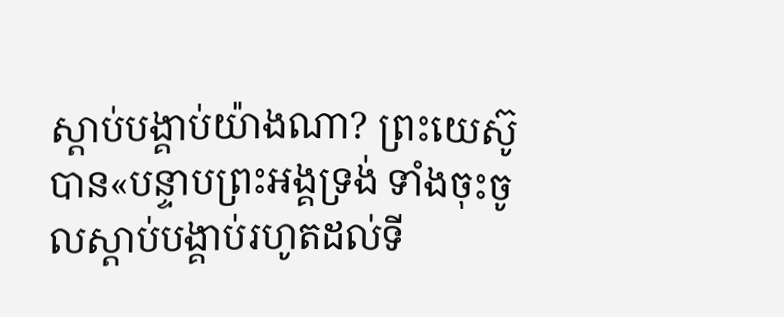ស្ដាប់បង្គាប់យ៉ាងណា? ព្រះយេស៊ូបាន«បន្ទាបព្រះអង្គទ្រង់ ទាំងចុះចូលស្ដាប់បង្គាប់រហូតដល់ទី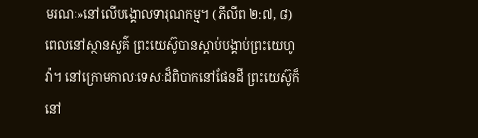មរណៈ»នៅលើបង្គោលទារុណកម្ម។ (ភីលីព ២:៧, ៨) ពេលនៅស្ថានសួគ៌ ព្រះយេស៊ូបានស្ដាប់បង្គាប់ព្រះយេហូវ៉ា។ នៅក្រោមកាលៈទេសៈដ៏ពិបាកនៅផែនដី ព្រះយេស៊ូក៏នៅ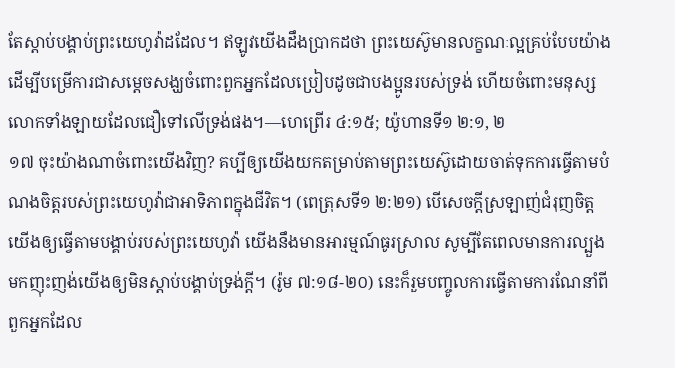តែស្ដាប់បង្គាប់ព្រះយេហូវ៉ាដដែល។ ឥឡូវយើងដឹងប្រាកដថា ព្រះយេស៊ូមានលក្ខណៈល្អគ្រប់បែបយ៉ាងដើម្បីបម្រើការជាសម្ដេចសង្ឃចំពោះពួកអ្នកដែលប្រៀបដូចជាបងប្អូនរបស់ទ្រង់ ហើយចំពោះមនុស្សលោកទាំងឡាយដែលជឿទៅលើទ្រង់ផង។—ហេព្រើរ ៤:១៥; យ៉ូហានទី១ ២:១, ២
១៧ ចុះយ៉ាងណាចំពោះយើងវិញ? គប្បីឲ្យយើងយកតម្រាប់តាមព្រះយេស៊ូដោយចាត់ទុកការធ្វើតាមបំណងចិត្តរបស់ព្រះយេហូវ៉ាជាអាទិភាពក្នុងជីវិត។ (ពេត្រុសទី១ ២:២១) បើសេចក្ដីស្រឡាញ់ជំរុញចិត្តយើងឲ្យធ្វើតាមបង្គាប់របស់ព្រះយេហូវ៉ា យើងនឹងមានអារម្មណ៍ធូរស្រាល សូម្បីតែពេលមានការល្បួងមកញុះញង់យើងឲ្យមិនស្ដាប់បង្គាប់ទ្រង់ក្ដី។ (រ៉ូម ៧:១៨-២០) នេះក៏រួមបញ្ចូលការធ្វើតាមការណែនាំពីពួកអ្នកដែល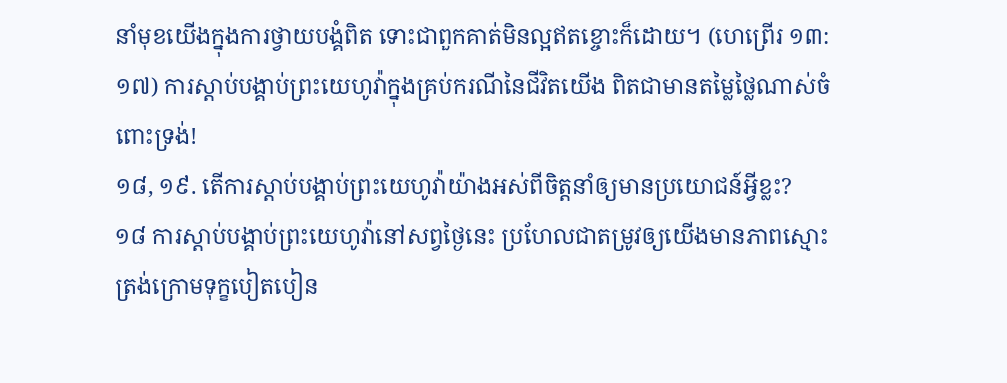នាំមុខយើងក្នុងការថ្វាយបង្គំពិត ទោះជាពួកគាត់មិនល្អឥតខ្ចោះក៏ដោយ។ (ហេព្រើរ ១៣:១៧) ការស្ដាប់បង្គាប់ព្រះយេហូវ៉ាក្នុងគ្រប់ករណីនៃជីវិតយើង ពិតជាមានតម្លៃថ្លៃណាស់ចំពោះទ្រង់!
១៨, ១៩. តើការស្ដាប់បង្គាប់ព្រះយេហូវ៉ាយ៉ាងអស់ពីចិត្តនាំឲ្យមានប្រយោជន៍អ្វីខ្លះ?
១៨ ការស្ដាប់បង្គាប់ព្រះយេហូវ៉ានៅសព្វថ្ងៃនេះ ប្រហែលជាតម្រូវឲ្យយើងមានភាពស្មោះត្រង់ក្រោមទុក្ខបៀតបៀន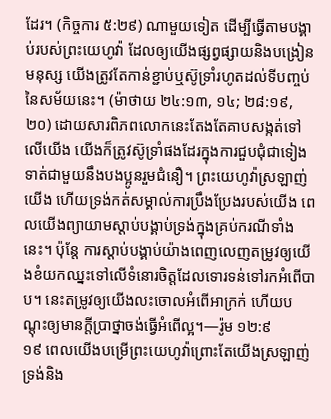ដែរ។ (កិច្ចការ ៥:២៩) ណាមួយទៀត ដើម្បីធ្វើតាមបង្គាប់របស់ព្រះយេហូវ៉ា ដែលឲ្យយើងផ្សព្វផ្សាយនិងបង្រៀនមនុស្ស យើងត្រូវតែកាន់ខ្ជាប់ឬស៊ូទ្រាំរហូតដល់ទីបញ្ចប់នៃសម័យនេះ។ (ម៉ាថាយ ២៤:១៣, ១៤; ២៨:១៩, ២០) ដោយសារពិភពលោកនេះតែងតែគាបសង្កត់ទៅលើយើង យើងក៏ត្រូវស៊ូទ្រាំផងដែរក្នុងការជួបជុំជាទៀងទាត់ជាមួយនឹងបងប្អូនរួមជំនឿ។ ព្រះយេហូវ៉ាស្រឡាញ់យើង ហើយទ្រង់កត់សម្គាល់ការប្រឹងប្រែងរបស់យើង ពេលយើងព្យាយាមស្ដាប់បង្គាប់ទ្រង់ក្នុងគ្រប់ករណីទាំងនេះ។ ប៉ុន្តែ ការស្ដាប់បង្គាប់យ៉ាងពេញលេញតម្រូវឲ្យយើងខំយកឈ្នះទៅលើទំនោរចិត្តដែលទោរទន់ទៅរកអំពើបាប។ នេះតម្រូវឲ្យយើងលះចោលអំពើអាក្រក់ ហើយបណ្ដុះឲ្យមានក្ដីប្រាថ្នាចង់ធ្វើអំពើល្អ។—រ៉ូម ១២:៩
១៩ ពេលយើងបម្រើព្រះយេហូវ៉ាព្រោះតែយើងស្រឡាញ់ទ្រង់និង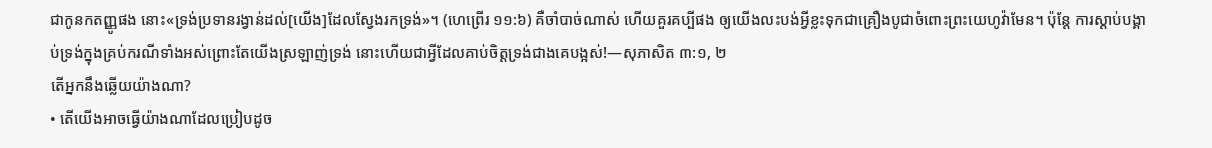ជាកូនកតញ្ញូផង នោះ«ទ្រង់ប្រទានរង្វាន់ដល់[យើង]ដែលស្វែងរកទ្រង់»។ (ហេព្រើរ ១១:៦) គឺចាំបាច់ណាស់ ហើយគួរគប្បីផង ឲ្យយើងលះបង់អ្វីខ្លះទុកជាគ្រឿងបូជាចំពោះព្រះយេហូវ៉ាមែន។ ប៉ុន្តែ ការស្ដាប់បង្គាប់ទ្រង់ក្នុងគ្រប់ករណីទាំងអស់ព្រោះតែយើងស្រឡាញ់ទ្រង់ នោះហើយជាអ្វីដែលគាប់ចិត្តទ្រង់ជាងគេបង្អស់!—សុភាសិត ៣:១, ២
តើអ្នកនឹងឆ្លើយយ៉ាងណា?
• តើយើងអាចធ្វើយ៉ាងណាដែលប្រៀបដូច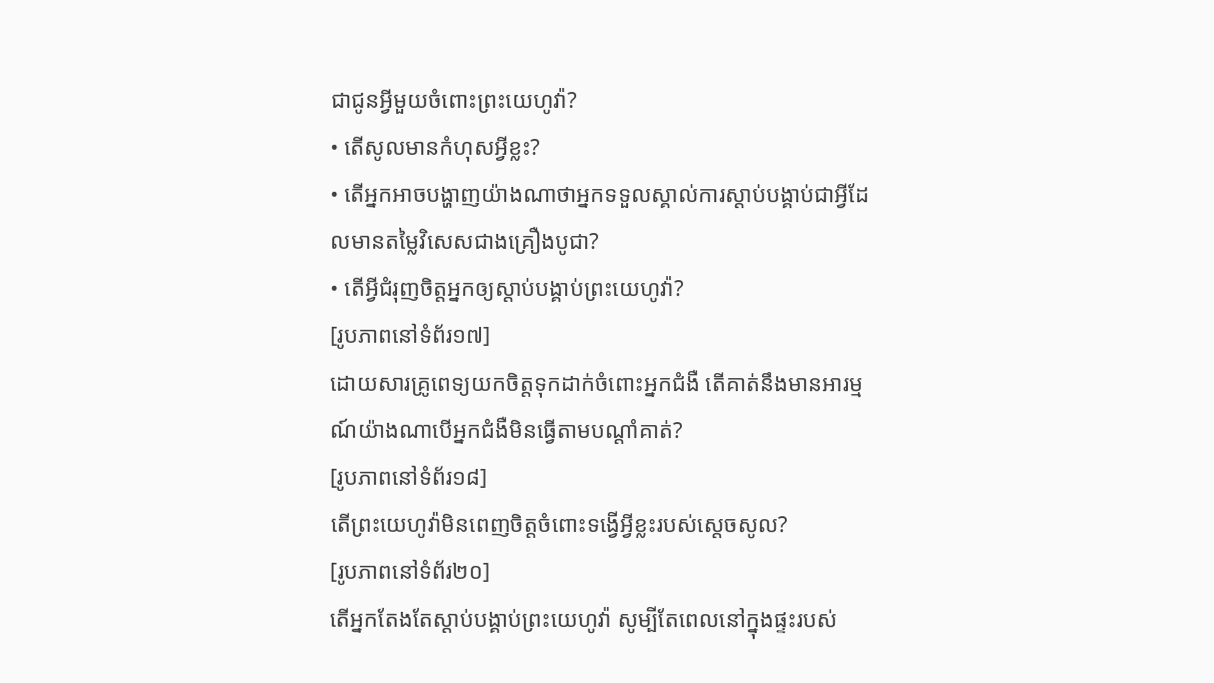ជាជូនអ្វីមួយចំពោះព្រះយេហូវ៉ា?
• តើសូលមានកំហុសអ្វីខ្លះ?
• តើអ្នកអាចបង្ហាញយ៉ាងណាថាអ្នកទទួលស្គាល់ការស្ដាប់បង្គាប់ជាអ្វីដែលមានតម្លៃវិសេសជាងគ្រឿងបូជា?
• តើអ្វីជំរុញចិត្តអ្នកឲ្យស្ដាប់បង្គាប់ព្រះយេហូវ៉ា?
[រូបភាពនៅទំព័រ១៧]
ដោយសារគ្រូពេទ្យយកចិត្តទុកដាក់ចំពោះអ្នកជំងឺ តើគាត់នឹងមានអារម្មណ៍យ៉ាងណាបើអ្នកជំងឺមិនធ្វើតាមបណ្ដាំគាត់?
[រូបភាពនៅទំព័រ១៨]
តើព្រះយេហូវ៉ាមិនពេញចិត្តចំពោះទង្វើអ្វីខ្លះរបស់ស្តេចសូល?
[រូបភាពនៅទំព័រ២០]
តើអ្នកតែងតែស្ដាប់បង្គាប់ព្រះយេហូវ៉ា សូម្បីតែពេលនៅក្នុងផ្ទះរបស់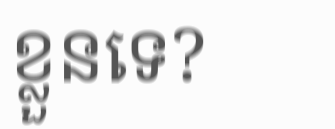ខ្លួនទេ?